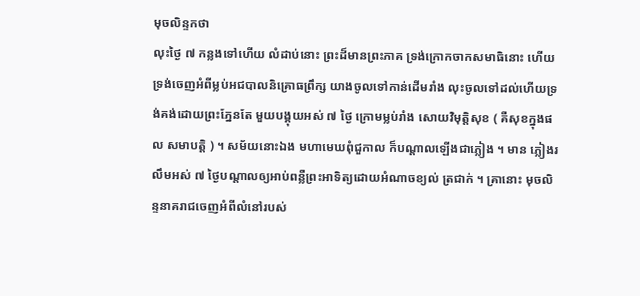មុចលិន្ទកថា
លុះថ្ងៃ ៧ កន្លងទៅហើយ លំដាប់នោះ ព្រះដ៏មានព្រះភាគ ទ្រង់ក្រោកចាកសមាធិនោះ ហើយទ្រង់ចេញអំពីម្លប់អជបាលនិគ្រោធព្រឹក្ស យាងចូលទៅកាន់ដើមរាំង លុះចូលទៅដល់ហើយទ្រង់គង់ដោយព្រះភ្នែនតែ មួយបង្គុយអស់ ៧ ថ្ងៃ ក្រោមម្លប់រាំង សោយវិមុត្តិសុខ ( គឺសុខក្នុងផល សមាបត្តិ ) ។ សម័យនោះឯង មហាមេឃពុំជួកាល ក៏បណ្តាលឡើងជាភ្លៀង ។ មាន ភ្លៀងរលឹមអស់ ៧ ថ្ងៃបណ្តាលឲ្យអាប់ពន្លឺព្រះអាទិត្យដោយអំណាចខ្យល់ ត្រជាក់ ។ គ្រានោះ មុចលិន្ទនាគរាជចេញអំពីលំនៅរបស់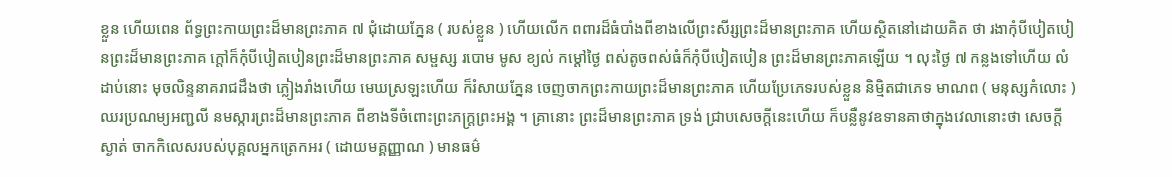ខ្លួន ហើយពេន ព័ទ្ធព្រះកាយព្រះដ៏មានព្រះភាគ ៧ ជុំដោយភ្នែន ( របស់ខ្លួន ) ហើយលើក ពពារដ៏ធំបាំងពីខាងលើព្រះសីរ្សព្រះដ៏មានព្រះភាគ ហើយស្ថិតនៅដោយគិត ថា រងាកុំបីបៀតបៀនព្រះដ៏មានព្រះភាគ ក្តៅក៏កុំបីបៀតបៀនព្រះដ៏មានព្រះភាគ សម្ផស្ស របោម មូស ខ្យល់ កម្តៅថ្ងៃ ពស់តូចពស់ធំក៏កុំបីបៀតបៀន ព្រះដ៏មានព្រះភាគឡើយ ។ លុះថ្ងៃ ៧ កន្លងទៅហើយ លំដាប់នោះ មុចលិន្ទនាគរាជដឹងថា ភ្លៀងរាំងហើយ មេឃស្រឡះហើយ ក៏រំសាយភ្នែន ចេញចាកព្រះកាយព្រះដ៏មានព្រះភាគ ហើយប្រែភេទរបស់ខ្លួន និម្មិតជាភេទ មាណព ( មនុស្សកំលោះ ) ឈរប្រណម្យអញ្ជលី នមស្ការព្រះដ៏មានព្រះភាគ ពីខាងទីចំពោះព្រះភក្ត្រព្រះអង្គ ។ គ្រានោះ ព្រះដ៏មានព្រះភាគ ទ្រង់ ជ្រាបសេចក្តីនេះហើយ ក៏បន្លឺនូវឧទានគាថាក្នុងវេលានោះថា សេចក្តីស្ងាត់ ចាកកិលេសរបស់បុគ្គលអ្នកត្រេកអរ ( ដោយមគ្គញ្ញាណ ) មានធម៌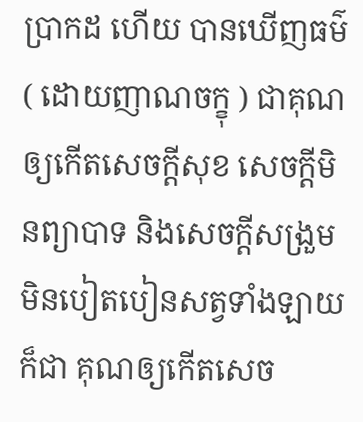ប្រាកដ ហើយ បានឃើញធម៌ ( ដោយញាណចក្ខុ ) ជាគុណឲ្យកើតសេចក្តីសុខ សេចក្តីមិនព្យាបាទ និងសេចក្តីសង្រួមមិនបៀតបៀនសត្វទាំងឡាយ ក៏ជា គុណឲ្យកើតសេច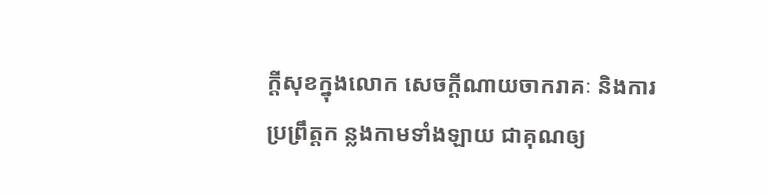ក្តីសុខក្នុងលោក សេចក្តីណាយចាករាគៈ និងការប្រព្រឹត្តក ន្លងកាមទាំងឡាយ ជាគុណឲ្យ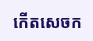កើតសេចក